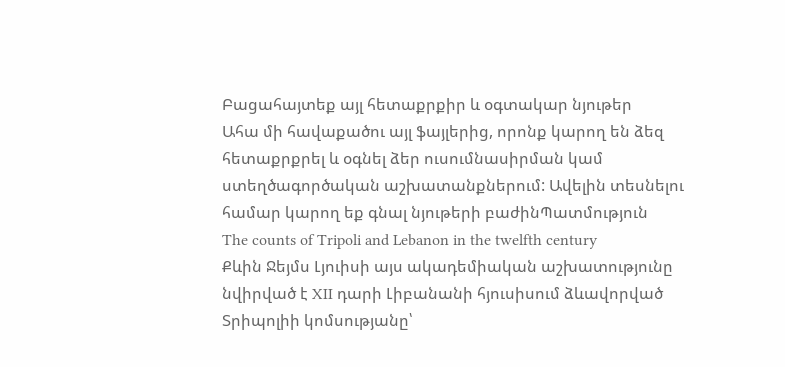Բացահայտեք այլ հետաքրքիր և օգտակար նյութեր
Ահա մի հավաքածու այլ ֆայլերից, որոնք կարող են ձեզ հետաքրքրել և օգնել ձեր ուսումնասիրման կամ ստեղծագործական աշխատանքներում: Ավելին տեսնելու համար կարող եք գնալ նյութերի բաժինՊատմություն
The counts of Tripoli and Lebanon in the twelfth century
Քևին Ջեյմս Լյուիսի այս ակադեմիական աշխատությունը նվիրված է XII դարի Լիբանանի հյուսիսում ձևավորված Տրիպոլիի կոմսությանը՝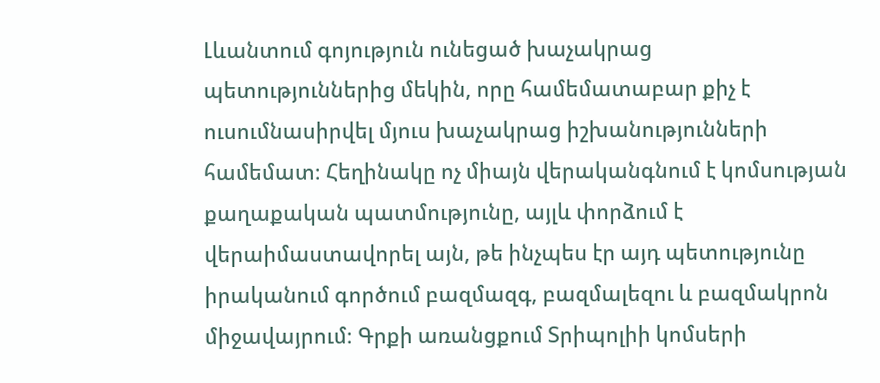Լևանտում գոյություն ունեցած խաչակրաց պետություններից մեկին, որը համեմատաբար քիչ է ուսումնասիրվել մյուս խաչակրաց իշխանությունների համեմատ։ Հեղինակը ոչ միայն վերականգնում է կոմսության քաղաքական պատմությունը, այլև փորձում է վերաիմաստավորել այն, թե ինչպես էր այդ պետությունը իրականում գործում բազմազգ, բազմալեզու և բազմակրոն միջավայրում։ Գրքի առանցքում Տրիպոլիի կոմսերի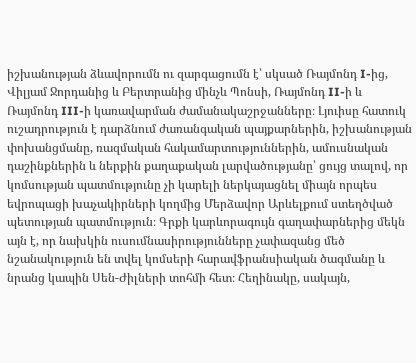իշխանության ձևավորումն ու զարգացումն է՝ սկսած Ռայմոնդ I-ից, Վիլյամ Ջորդանից և Բերտրանից մինչև Պոնսի, Ռայմոնդ II-ի և Ռայմոնդ III-ի կառավարման ժամանակաշրջանները։ Լյուիսը հատուկ ուշադրություն է դարձնում ժառանգական պայքարներին, իշխանության փոխանցմանը, ռազմական հակամարտություններին, ամուսնական դաշինքներին և ներքին քաղաքական լարվածությանը՝ ցույց տալով, որ կոմսության պատմությունը չի կարելի ներկայացնել միայն որպես եվրոպացի խաչակիրների կողմից Մերձավոր Արևելքում ստեղծված պետության պատմություն։ Գրքի կարևորագույն գաղափարներից մեկն այն է, որ նախկին ուսումնասիրությունները չափազանց մեծ նշանակություն են տվել կոմսերի հարավֆրանսիական ծագմանը և նրանց կապին Սեն-Ժիլների տոհմի հետ։ Հեղինակը, սակայն,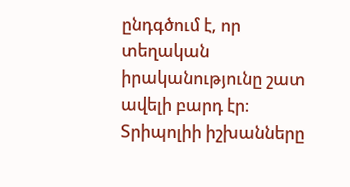ընդգծում է, որ տեղական իրականությունը շատ ավելի բարդ էր։ Տրիպոլիի իշխանները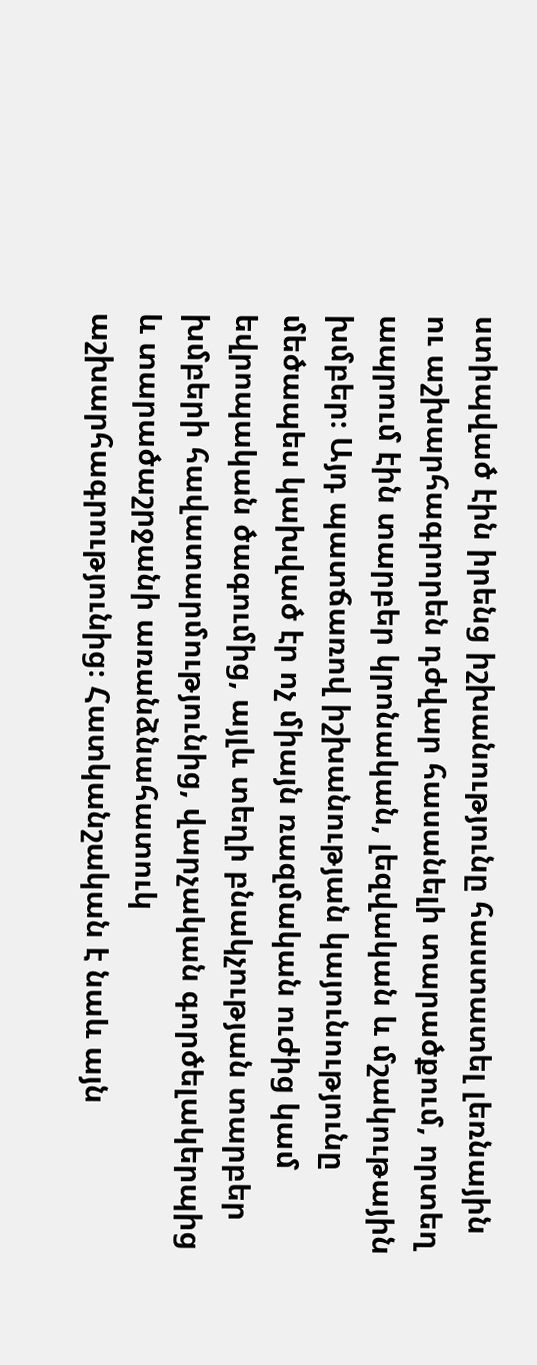ստիպված էին իրենց իշխանությունը հաստատել լեռնային ու աշխարհագրորեն դժվար հասանելի տարածքում, որտեղ ապրում էին տարբեր կրոնական, լեզվական և մշակութային խմբեր։ Այդ պատճառով իշխանության կայունությունը մեծապես կախված էր ոչ միայն ռազմական ուժից կամ եվրոպական ծագումից, այլև տեղի բնակչության տարբեր խմբերի հավատարմությունից, վարչական գործելակերպից և տարածաշրջանի առանձնահատուկ աշխարհագրությունից։ Հատկանշական է նաև այն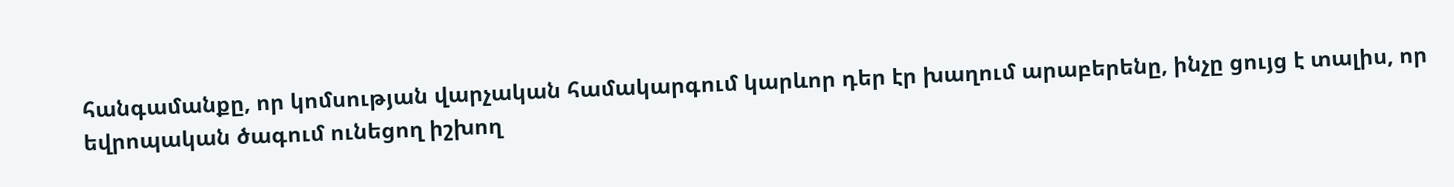հանգամանքը, որ կոմսության վարչական համակարգում կարևոր դեր էր խաղում արաբերենը, ինչը ցույց է տալիս, որ եվրոպական ծագում ունեցող իշխող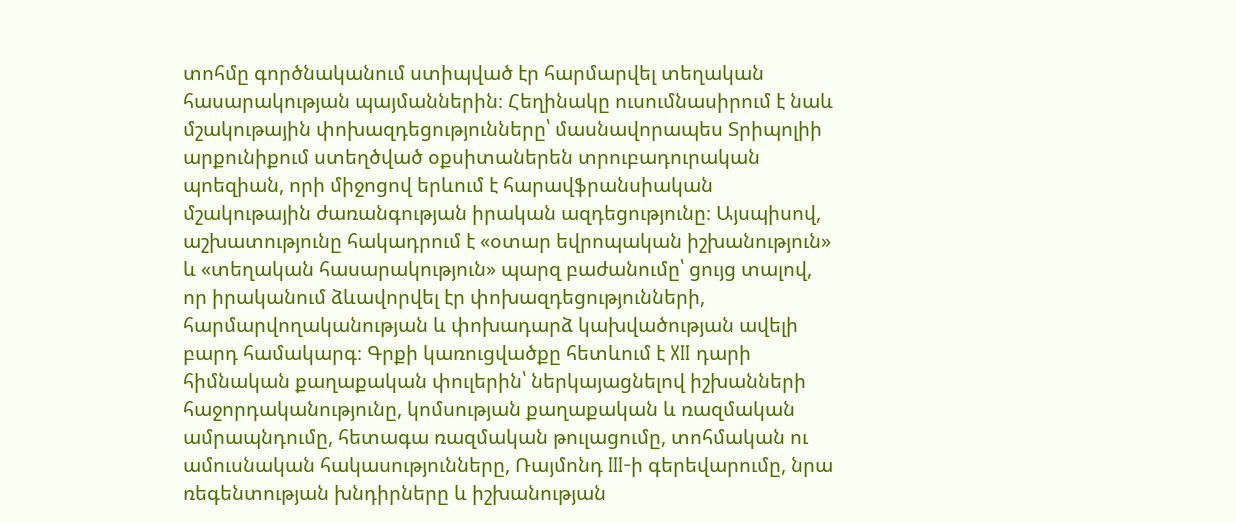տոհմը գործնականում ստիպված էր հարմարվել տեղական հասարակության պայմաններին։ Հեղինակը ուսումնասիրում է նաև մշակութային փոխազդեցությունները՝ մասնավորապես Տրիպոլիի արքունիքում ստեղծված օքսիտաներեն տրուբադուրական պոեզիան, որի միջոցով երևում է հարավֆրանսիական մշակութային ժառանգության իրական ազդեցությունը։ Այսպիսով, աշխատությունը հակադրում է «օտար եվրոպական իշխանություն» և «տեղական հասարակություն» պարզ բաժանումը՝ ցույց տալով, որ իրականում ձևավորվել էր փոխազդեցությունների, հարմարվողականության և փոխադարձ կախվածության ավելի բարդ համակարգ։ Գրքի կառուցվածքը հետևում է XII դարի հիմնական քաղաքական փուլերին՝ ներկայացնելով իշխանների հաջորդականությունը, կոմսության քաղաքական և ռազմական ամրապնդումը, հետագա ռազմական թուլացումը, տոհմական ու ամուսնական հակասությունները, Ռայմոնդ III-ի գերեվարումը, նրա ռեգենտության խնդիրները և իշխանության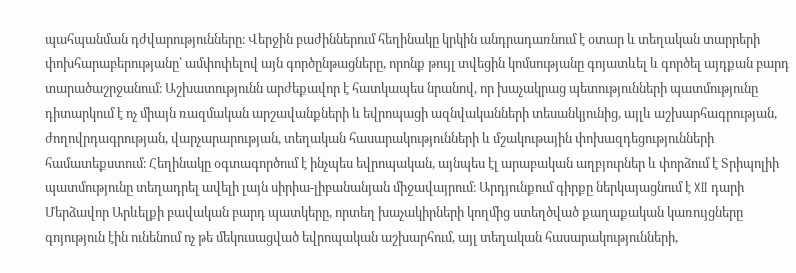պահպանման դժվարությունները։ Վերջին բաժիններում հեղինակը կրկին անդրադառնում է օտար և տեղական տարրերի փոխհարաբերությանը՝ ամփոփելով այն գործընթացները, որոնք թույլ տվեցին կոմսությանը գոյատևել և գործել այդքան բարդ տարածաշրջանում։ Աշխատությունն արժեքավոր է հատկապես նրանով, որ խաչակրաց պետությունների պատմությունը դիտարկում է ոչ միայն ռազմական արշավանքների և եվրոպացի ազնվականների տեսանկյունից, այլև աշխարհագրության, ժողովրդագրության, վարչարարության, տեղական հասարակությունների և մշակութային փոխազդեցությունների համատեքստում։ Հեղինակը օգտագործում է ինչպես եվրոպական, այնպես էլ արաբական աղբյուրներ և փորձում է Տրիպոլիի պատմությունը տեղադրել ավելի լայն սիրիա-լիբանանյան միջավայրում։ Արդյունքում գիրքը ներկայացնում է XII դարի Մերձավոր Արևելքի բավական բարդ պատկերը, որտեղ խաչակիրների կողմից ստեղծված քաղաքական կառույցները գոյություն էին ունենում ոչ թե մեկուսացված եվրոպական աշխարհում, այլ տեղական հասարակությունների,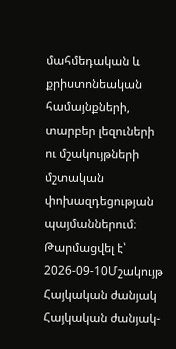մահմեդական և քրիստոնեական համայնքների, տարբեր լեզուների ու մշակույթների մշտական փոխազդեցության պայմաններում։
Թարմացվել է՝ 2026-09-10Մշակույթ
Հայկական ժանյակ
Հայկական ժանյակ-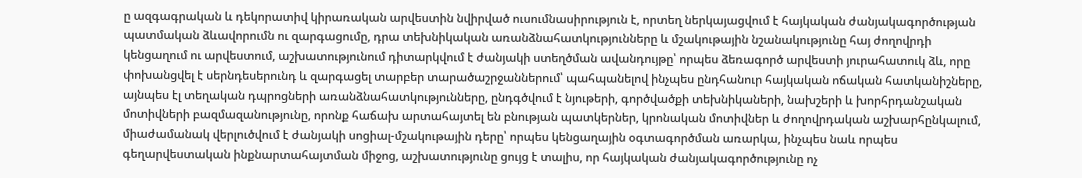ը ազգագրական և դեկորատիվ կիրառական արվեստին նվիրված ուսումնասիրություն է, որտեղ ներկայացվում է հայկական ժանյակագործության պատմական ձևավորումն ու զարգացումը, դրա տեխնիկական առանձնահատկությունները և մշակութային նշանակությունը հայ ժողովրդի կենցաղում ու արվեստում, աշխատությունում դիտարկվում է ժանյակի ստեղծման ավանդույթը՝ որպես ձեռագործ արվեստի յուրահատուկ ձև, որը փոխանցվել է սերնդեսերունդ և զարգացել տարբեր տարածաշրջաններում՝ պահպանելով ինչպես ընդհանուր հայկական ոճական հատկանիշները, այնպես էլ տեղական դպրոցների առանձնահատկությունները, ընդգծվում է նյութերի, գործվածքի տեխնիկաների, նախշերի և խորհրդանշական մոտիվների բազմազանությունը, որոնք հաճախ արտահայտել են բնության պատկերներ, կրոնական մոտիվներ և ժողովրդական աշխարհընկալում, միաժամանակ վերլուծվում է ժանյակի սոցիալ-մշակութային դերը՝ որպես կենցաղային օգտագործման առարկա, ինչպես նաև որպես գեղարվեստական ինքնարտահայտման միջոց, աշխատությունը ցույց է տալիս, որ հայկական ժանյակագործությունը ոչ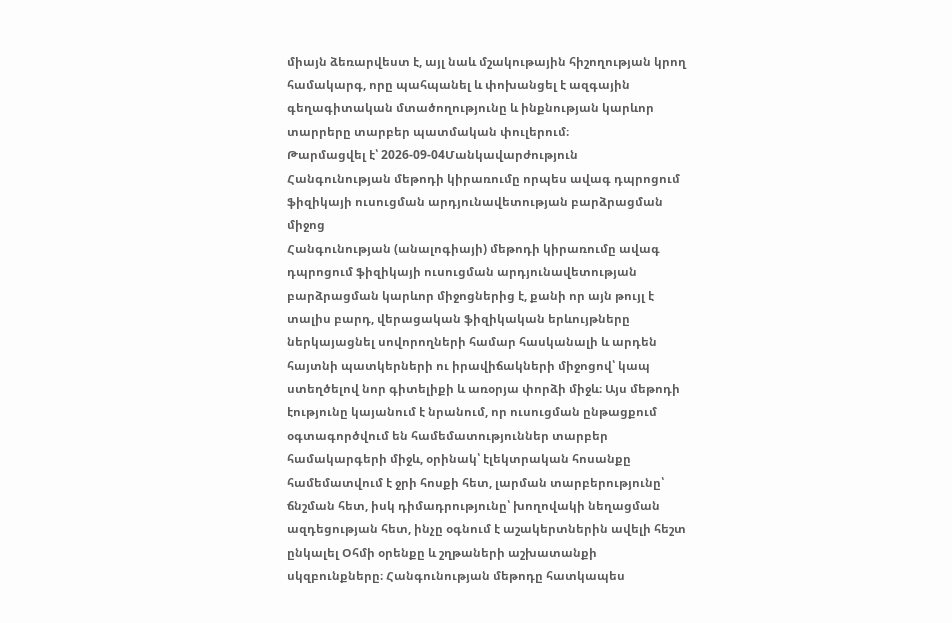միայն ձեռարվեստ է, այլ նաև մշակութային հիշողության կրող համակարգ, որը պահպանել և փոխանցել է ազգային գեղագիտական մտածողությունը և ինքնության կարևոր տարրերը տարբեր պատմական փուլերում։
Թարմացվել է՝ 2026-09-04Մանկավարժություն
Հանգունության մեթոդի կիրառումը որպես ավագ դպրոցում ֆիզիկայի ուսուցման արդյունավետության բարձրացման միջոց
Հանգունության (անալոգիայի) մեթոդի կիրառումը ավագ դպրոցում ֆիզիկայի ուսուցման արդյունավետության բարձրացման կարևոր միջոցներից է, քանի որ այն թույլ է տալիս բարդ, վերացական ֆիզիկական երևույթները ներկայացնել սովորողների համար հասկանալի և արդեն հայտնի պատկերների ու իրավիճակների միջոցով՝ կապ ստեղծելով նոր գիտելիքի և առօրյա փորձի միջև։ Այս մեթոդի էությունը կայանում է նրանում, որ ուսուցման ընթացքում օգտագործվում են համեմատություններ տարբեր համակարգերի միջև, օրինակ՝ էլեկտրական հոսանքը համեմատվում է ջրի հոսքի հետ, լարման տարբերությունը՝ ճնշման հետ, իսկ դիմադրությունը՝ խողովակի նեղացման ազդեցության հետ, ինչը օգնում է աշակերտներին ավելի հեշտ ընկալել Օհմի օրենքը և շղթաների աշխատանքի սկզբունքները։ Հանգունության մեթոդը հատկապես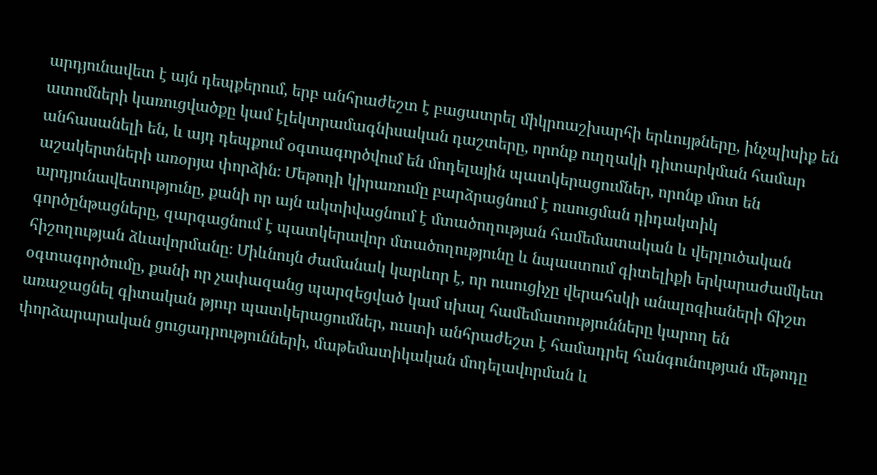արդյունավետ է այն դեպքերում, երբ անհրաժեշտ է բացատրել միկրոաշխարհի երևույթները, ինչպիսիք են ատոմների կառուցվածքը կամ էլեկտրամագնիսական դաշտերը, որոնք ուղղակի դիտարկման համար անհասանելի են, և այդ դեպքում օգտագործվում են մոդելային պատկերացումներ, որոնք մոտ են աշակերտների առօրյա փորձին։ Մեթոդի կիրառումը բարձրացնում է ուսուցման դիդակտիկ արդյունավետությունը, քանի որ այն ակտիվացնում է մտածողության համեմատական և վերլուծական գործընթացները, զարգացնում է պատկերավոր մտածողությունը և նպաստում գիտելիքի երկարաժամկետ հիշողության ձևավորմանը։ Միևնույն ժամանակ կարևոր է, որ ուսուցիչը վերահսկի անալոգիաների ճիշտ օգտագործումը, քանի որ չափազանց պարզեցված կամ սխալ համեմատությունները կարող են առաջացնել գիտական թյուր պատկերացումներ, ուստի անհրաժեշտ է համադրել հանգունության մեթոդը փորձարարական ցուցադրությունների, մաթեմատիկական մոդելավորման և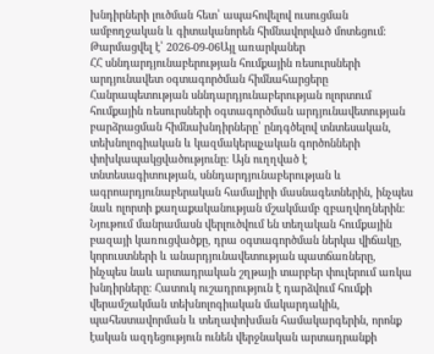խնդիրների լուծման հետ՝ ապահովելով ուսուցման ամբողջական և գիտականորեն հիմնավորված մոտեցում։
Թարմացվել է՝ 2026-09-06Այլ առարկաներ
ՀՀ սննդարդյունաբերության հումքային ռեսուրսների արդյունավետ օգտագործման հիմնահարցերը
Հանրապետության սննդարդյունաբերության ոլորտում հումքային ռեսուրսների օգտագործման արդյունավետության բարձրացման հիմնախնդիրները՝ ընդգծելով տնտեսական, տեխնոլոգիական և կազմակերպչական գործոնների փոխկապակցվածությունը։ Այն ուղղված է տնտեսագիտության, սննդարդյունաբերության և ագրոարդյունաբերական համալիրի մասնագետներին, ինչպես նաև ոլորտի քաղաքականության մշակմամբ զբաղվողներին։ Նյութում մանրամասն վերլուծվում են տեղական հումքային բազայի կառուցվածքը, դրա օգտագործման ներկա վիճակը, կորուստների և անարդյունավետության պատճառները, ինչպես նաև արտադրական շղթայի տարբեր փուլերում առկա խնդիրները։ Հատուկ ուշադրություն է դարձվում հումքի վերամշակման տեխնոլոգիական մակարդակին, պահեստավորման և տեղափոխման համակարգերին, որոնք էական ազդեցություն ունեն վերջնական արտադրանքի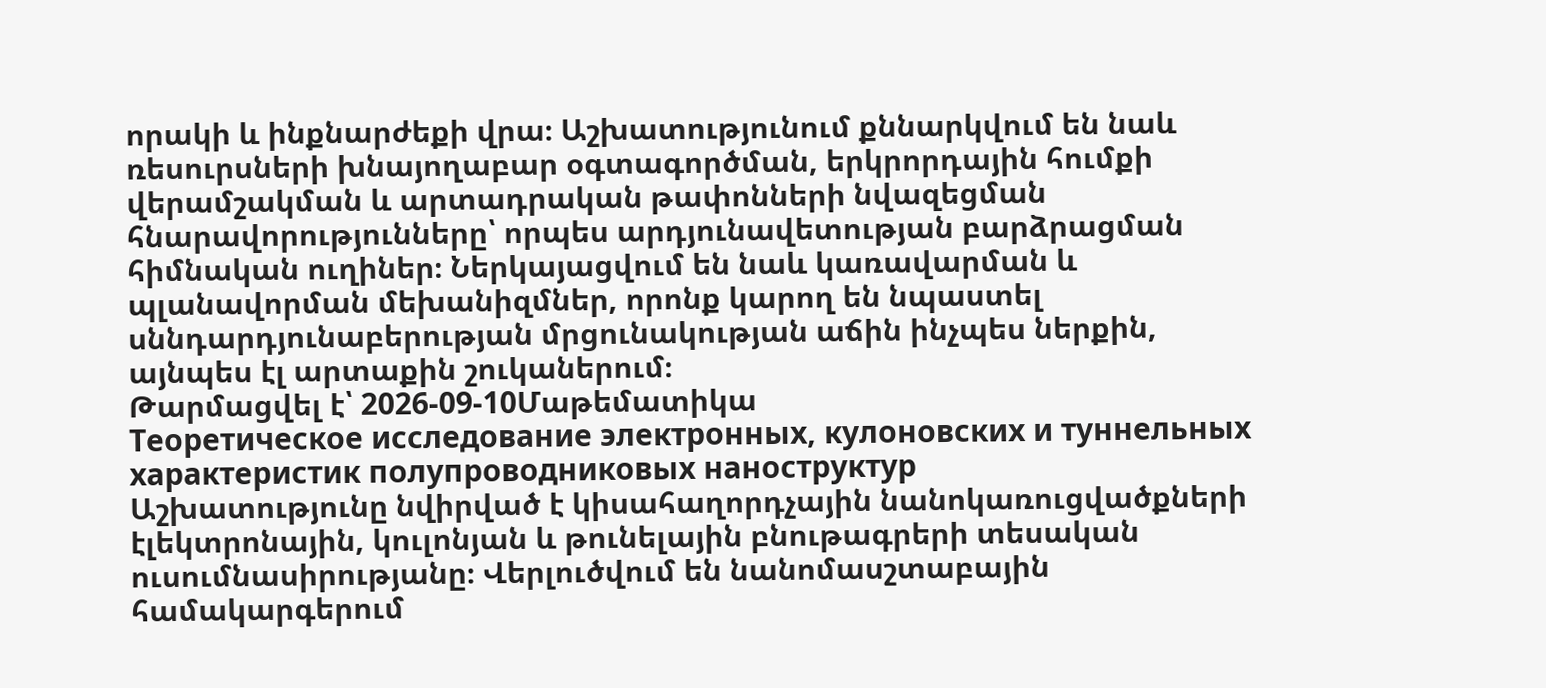որակի և ինքնարժեքի վրա։ Աշխատությունում քննարկվում են նաև ռեսուրսների խնայողաբար օգտագործման, երկրորդային հումքի վերամշակման և արտադրական թափոնների նվազեցման հնարավորությունները՝ որպես արդյունավետության բարձրացման հիմնական ուղիներ։ Ներկայացվում են նաև կառավարման և պլանավորման մեխանիզմներ, որոնք կարող են նպաստել սննդարդյունաբերության մրցունակության աճին ինչպես ներքին, այնպես էլ արտաքին շուկաներում։
Թարմացվել է՝ 2026-09-10Մաթեմատիկա
Теоретическое исследование электронных, кулоновских и туннельных характеристик полупроводниковых наноструктур
Աշխատությունը նվիրված է կիսահաղորդչային նանոկառուցվածքների էլեկտրոնային, կուլոնյան և թունելային բնութագրերի տեսական ուսումնասիրությանը։ Վերլուծվում են նանոմասշտաբային համակարգերում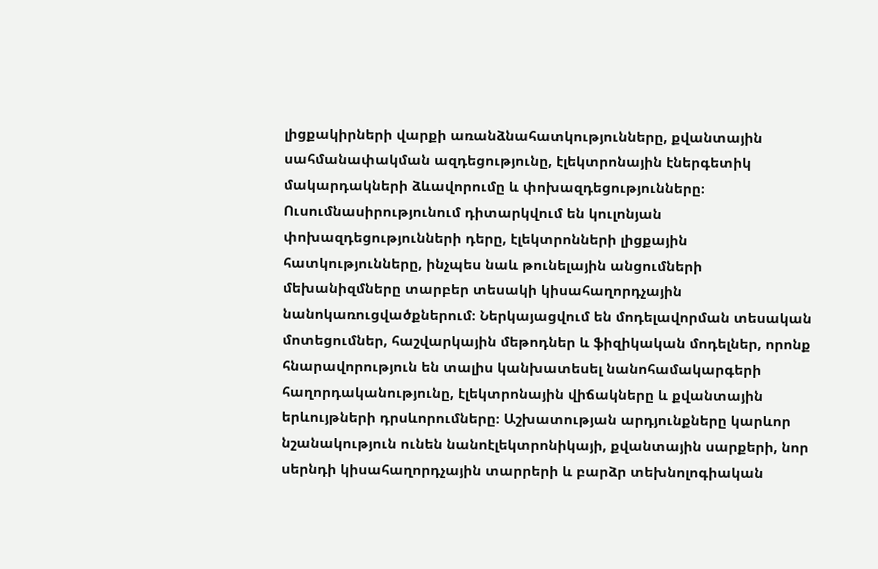լիցքակիրների վարքի առանձնահատկությունները, քվանտային սահմանափակման ազդեցությունը, էլեկտրոնային էներգետիկ մակարդակների ձևավորումը և փոխազդեցությունները։ Ուսումնասիրությունում դիտարկվում են կուլոնյան փոխազդեցությունների դերը, էլեկտրոնների լիցքային հատկությունները, ինչպես նաև թունելային անցումների մեխանիզմները տարբեր տեսակի կիսահաղորդչային նանոկառուցվածքներում։ Ներկայացվում են մոդելավորման տեսական մոտեցումներ, հաշվարկային մեթոդներ և ֆիզիկական մոդելներ, որոնք հնարավորություն են տալիս կանխատեսել նանոհամակարգերի հաղորդականությունը, էլեկտրոնային վիճակները և քվանտային երևույթների դրսևորումները։ Աշխատության արդյունքները կարևոր նշանակություն ունեն նանոէլեկտրոնիկայի, քվանտային սարքերի, նոր սերնդի կիսահաղորդչային տարրերի և բարձր տեխնոլոգիական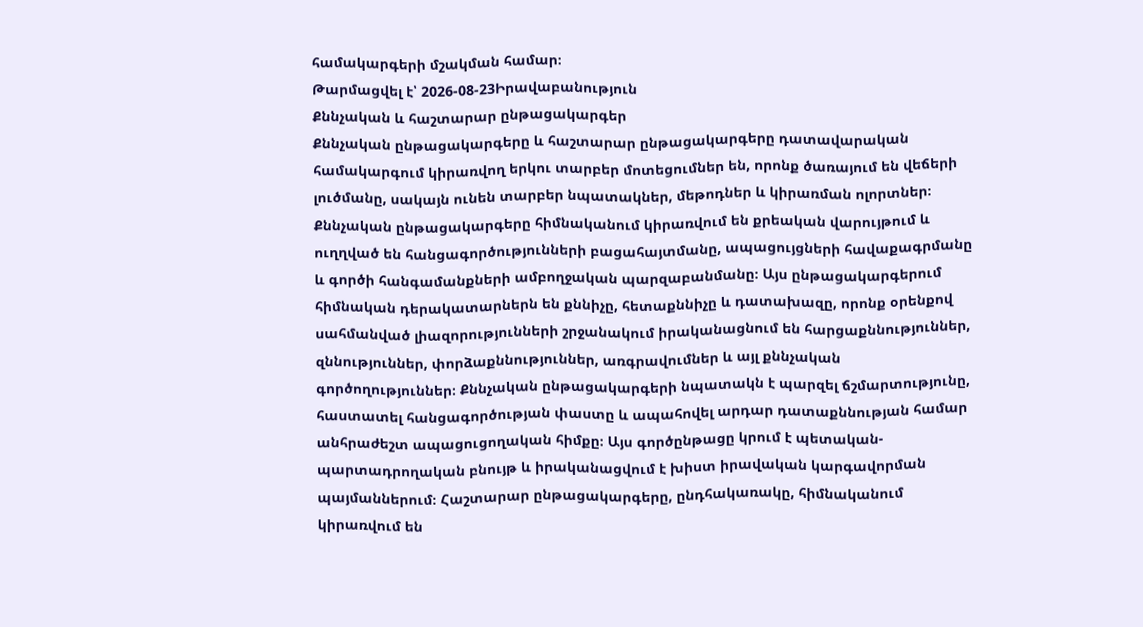համակարգերի մշակման համար։
Թարմացվել է՝ 2026-08-23Իրավաբանություն
Քննչական և հաշտարար ընթացակարգեր
Քննչական ընթացակարգերը և հաշտարար ընթացակարգերը դատավարական համակարգում կիրառվող երկու տարբեր մոտեցումներ են, որոնք ծառայում են վեճերի լուծմանը, սակայն ունեն տարբեր նպատակներ, մեթոդներ և կիրառման ոլորտներ։ Քննչական ընթացակարգերը հիմնականում կիրառվում են քրեական վարույթում և ուղղված են հանցագործությունների բացահայտմանը, ապացույցների հավաքագրմանը և գործի հանգամանքների ամբողջական պարզաբանմանը։ Այս ընթացակարգերում հիմնական դերակատարներն են քննիչը, հետաքննիչը և դատախազը, որոնք օրենքով սահմանված լիազորությունների շրջանակում իրականացնում են հարցաքննություններ, զննություններ, փորձաքննություններ, առգրավումներ և այլ քննչական գործողություններ։ Քննչական ընթացակարգերի նպատակն է պարզել ճշմարտությունը, հաստատել հանցագործության փաստը և ապահովել արդար դատաքննության համար անհրաժեշտ ապացուցողական հիմքը։ Այս գործընթացը կրում է պետական-պարտադրողական բնույթ և իրականացվում է խիստ իրավական կարգավորման պայմաններում։ Հաշտարար ընթացակարգերը, ընդհակառակը, հիմնականում կիրառվում են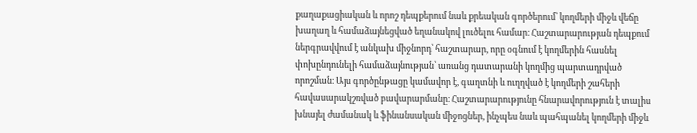քաղաքացիական և որոշ դեպքերում նաև քրեական գործերում՝ կողմերի միջև վեճը խաղաղ և համաձայնեցված եղանակով լուծելու համար։ Հաշտարարության դեպքում ներգրավվում է անկախ միջնորդ՝ հաշտարար, որը օգնում է կողմերին հասնել փոխընդունելի համաձայնության՝ առանց դատարանի կողմից պարտադրված որոշման։ Այս գործընթացը կամավոր է, գաղտնի և ուղղված է կողմերի շահերի հավասարակշռված բավարարմանը։ Հաշտարարությունը հնարավորություն է տալիս խնայել ժամանակ և ֆինանսական միջոցներ, ինչպես նաև պահպանել կողմերի միջև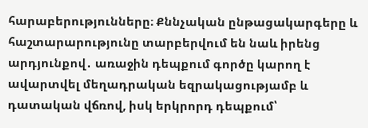հարաբերությունները։ Քննչական ընթացակարգերը և հաշտարարությունը տարբերվում են նաև իրենց արդյունքով․ առաջին դեպքում գործը կարող է ավարտվել մեղադրական եզրակացությամբ և դատական վճռով, իսկ երկրորդ դեպքում՝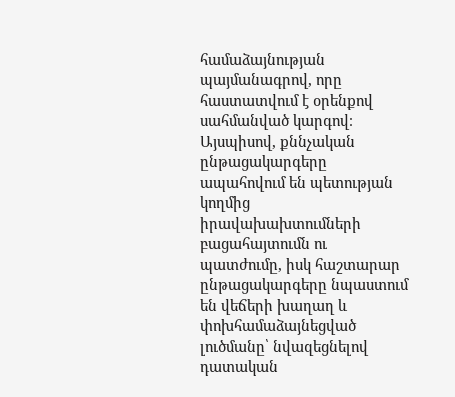համաձայնության պայմանագրով, որը հաստատվում է օրենքով սահմանված կարգով։ Այսպիսով, քննչական ընթացակարգերը ապահովում են պետության կողմից իրավախախտումների բացահայտումն ու պատժումը, իսկ հաշտարար ընթացակարգերը նպաստում են վեճերի խաղաղ և փոխհամաձայնեցված լուծմանը՝ նվազեցնելով դատական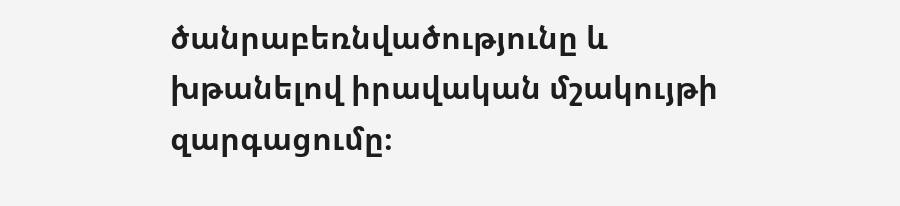ծանրաբեռնվածությունը և խթանելով իրավական մշակույթի զարգացումը։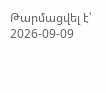Թարմացվել է՝ 2026-09-09